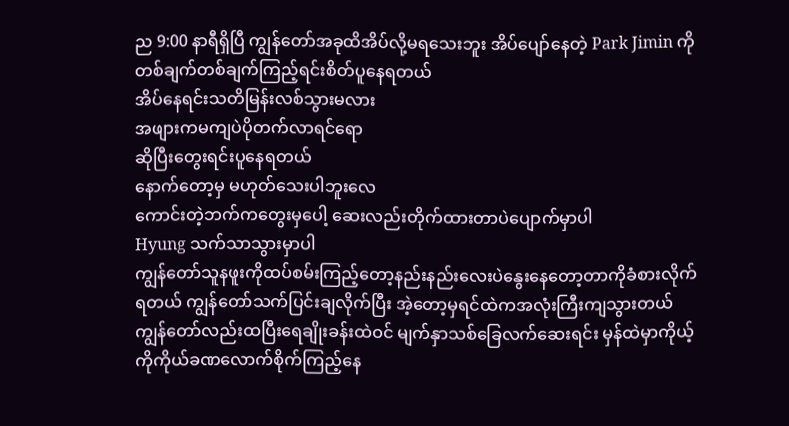ည 9:00 နာရီရှိပြီ ကျွန်တော်အခုထိအိပ်လို့မရသေးဘူး အိပ်ပျော်နေတဲ့ Park Jimin ကိုတစ်ချက်တစ်ချက်ကြည့်ရင်းစိတ်ပူနေရတယ်
အိပ်နေရင်းသတိမြန်းလစ်သွားမလား
အဖျားကမကျပဲပိုတက်လာရင်ရော
ဆိုပြီးတွေးရင်းပူနေရတယ်
နောက်တော့မှ မဟုတ်သေးပါဘူးလေ
ကောင်းတဲ့ဘက်ကတွေးမှပေါ့ ဆေးလည်းတိုက်ထားတာပဲပျောက်မှာပါ
Hyung သက်သာသွားမှာပါ
ကျွန်တော်သူနဖူးကိုထပ်စမ်းကြည့်တော့နည်းနည်းလေးပဲနွေးနေတော့တာကိုခံစားလိုက်ရတယ် ကျွန်တော်သက်ပြင်းချလိုက်ပြီး အဲ့တော့မှရင်ထဲကအလုံးကြီးကျသွားတယ်
ကျွန်တော်လည်းထပြီးရေချိုးခန်းထဲဝင် မျက်နှာသစ်ခြေလက်ဆေးရင်း မှန်ထဲမှာကိုယ့်ကိုကိုယ်ခဏလောက်စိုက်ကြည့်နေ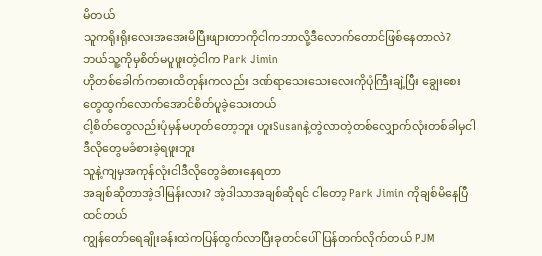မိတယ်
သူကရိုးရိုးလေးအအေးမိပြီးဖျားတာကိုငါကဘာလို့ဒီလောက်တောင်ဖြစ်နေတာလဲ? ဘယ်သူ့ကိုမှစိတ်မပူဖူးတဲ့ငါက Park Jimin
ဟိုတစ်ခေါက်ကဓားထိတုန်းကလည်း ဒဏ်ရာသေးသေးလေးကိုပုံကြီးချဲ့ပြီး ချွေးစေးတွေထွက်လောက်အောင်စိတ်ပူခဲ့သေးတယ်
ငါ့စိတ်တွေလည်းပုံမှန်မဟုတ်တော့ဘူး ဟူးSusanနဲ့တွဲလာတဲ့တစ်လျှောက်လုံးတစ်ခါမှငါဒီလိုတွေမခံစားခဲ့ရဖူးဘူး
သူနဲ့ကျမှအကုန်လုံးငါဒီလိုတွေခံစားနေရတာ
အချစ်ဆိုတာအဲ့ဒါမြန်းလား? အဲ့ဒါသာအချစ်ဆိုရင် ငါတော့ Park Jimin ကိုချစ်မိနေပြီထင်တယ်
ကျွန်တော်ရေချိုးခန်းထဲကပြန်ထွက်လာပြီးခုတင်ပေါ်ပြန်တက်လိုက်တယ် PJM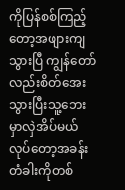ကိုပြန်စစ်ကြည့်တော့အဖျားကျသွားပြီ ကျွန်တော်လည်းစိတ်အေးသွားပြီးသူ့ဘေးမှာလှဲအိပ်မယ်လုပ်တော့အခန်းတံခါးကိုတစ်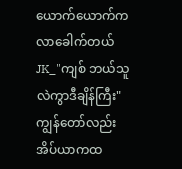ယောက်ယောက်ကလာခေါက်တယ်
JK_"ကျစ် ဘယ်သူလဲကွာဒီချိန်ကြီး"
ကျွန်တော်လည်းအိပ်ယာကထ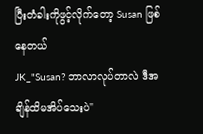ပြီးတံခါးကိုဖွင့်လိုက်တော့ Susan ဖြစ်နေတယ်
JK_"Susan? ဘာလာလုပ်တာလဲ ဒီအချိန်ထိမအိပ်သေးပဲ"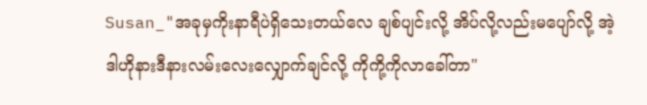Susan_"အခုမှကိုးနာရီပဲရှိသေးတယ်လေ ချစ်ပျင်းလို့ အိပ်လို့လည်းမပျော်လို့ အဲ့ဒါဟိုနားဒီနားလမ်းလေးလျှောက်ချင်လို့ ကိုကို့ကိုလာခေါ်တာ"